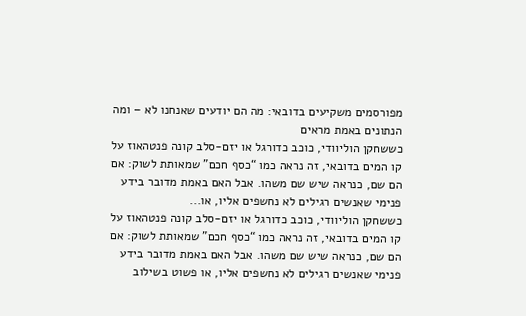מפורסמים משקיעים בדובאי: מה הם יודעים שאנחנו לא – ומה הנתונים באמת מראים
כששחקן הוליוודי, כוכב כדורגל או יזם-סלב קונה פנטהאוז על קו המים בדובאי, זה נראה כמו “כסף חכם” שמאותת לשוק: אם הם שם, כנראה שיש שם משהו. אבל האם באמת מדובר בידע פנימי שאנשים רגילים לא נחשפים אליו, או...
כששחקן הוליוודי, כוכב כדורגל או יזם-סלב קונה פנטהאוז על קו המים בדובאי, זה נראה כמו “כסף חכם” שמאותת לשוק: אם הם שם, כנראה שיש שם משהו. אבל האם באמת מדובר בידע פנימי שאנשים רגילים לא נחשפים אליו, או פשוט בשילוב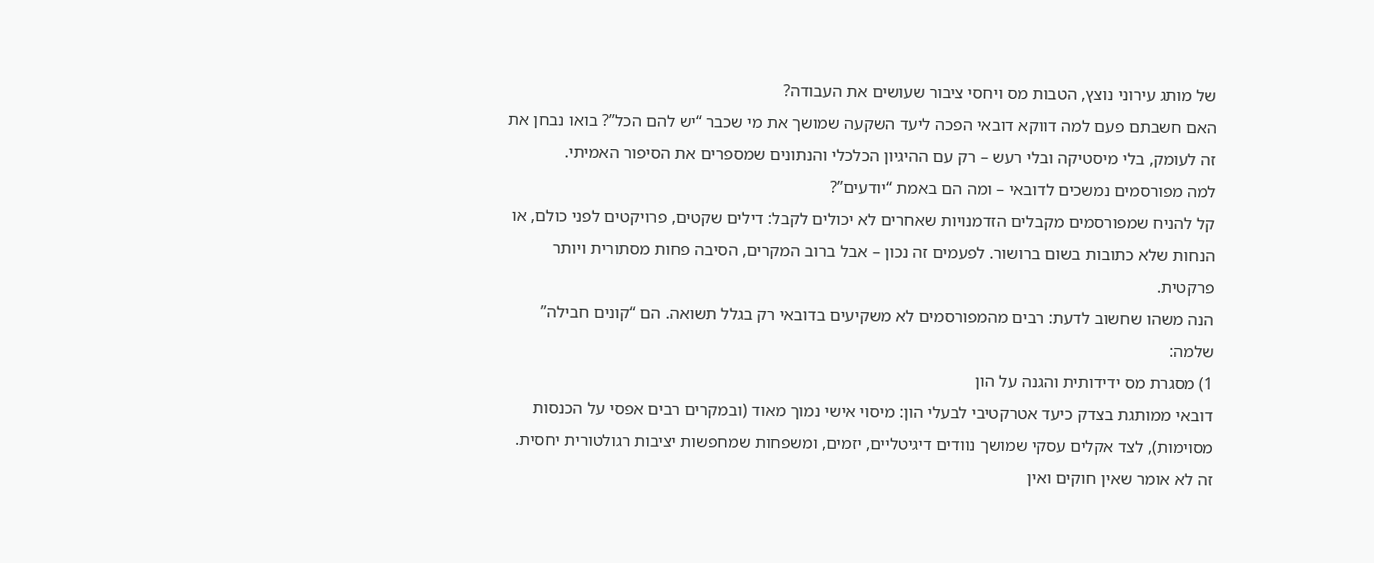של מותג עירוני נוצץ, הטבות מס ויחסי ציבור שעושים את העבודה?
האם חשבתם פעם למה דווקא דובאי הפכה ליעד השקעה שמושך את מי שכבר “יש להם הכל”? בואו נבחן את זה לעומק, בלי מיסטיקה ובלי רעש – רק עם ההיגיון הכלכלי והנתונים שמספרים את הסיפור האמיתי.
למה מפורסמים נמשכים לדובאי – ומה הם באמת “יודעים”?
קל להניח שמפורסמים מקבלים הזדמנויות שאחרים לא יכולים לקבל: דילים שקטים, פרויקטים לפני כולם, או הנחות שלא כתובות בשום ברושור. לפעמים זה נכון – אבל ברוב המקרים, הסיבה פחות מסתורית ויותר פרקטית.
הנה משהו שחשוב לדעת: רבים מהמפורסמים לא משקיעים בדובאי רק בגלל תשואה. הם “קונים חבילה” שלמה:
1) מסגרת מס ידידותית והגנה על הון
דובאי ממותגת בצדק כיעד אטרקטיבי לבעלי הון: מיסוי אישי נמוך מאוד (ובמקרים רבים אפסי על הכנסות מסוימות), לצד אקלים עסקי שמושך נוודים דיגיטליים, יזמים, ומשפחות שמחפשות יציבות רגולטורית יחסית.
זה לא אומר שאין חוקים ואין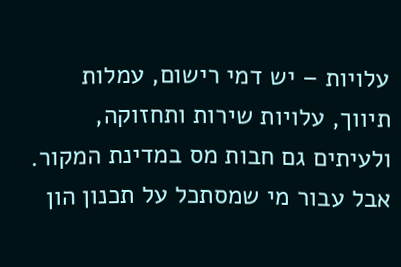עלויות – יש דמי רישום, עמלות תיווך, עלויות שירות ותחזוקה, ולעיתים גם חבות מס במדינת המקור. אבל עבור מי שמסתכל על תכנון הון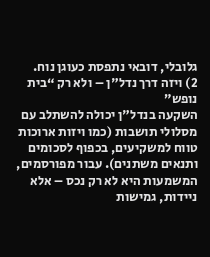גלובלי, דובאי נתפסת כעוגן נוח.
2) ויזה דרך נדל"ן – ולא רק “בית נופש”
השקעה בנדל"ן יכולה להשתלב עם מסלולי תושבות (כמו ויזות ארוכות טווח למשקיעים, בכפוף לסכומים ותנאים משתנים). עבור מפורסמים, המשמעות היא לא רק נכס – אלא ניידות, גמישות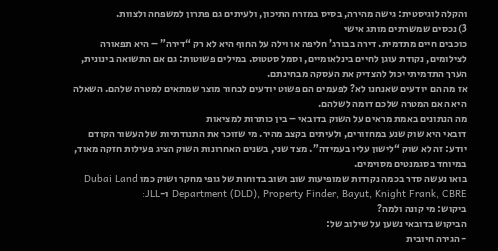והקלה לוגיסטית: גישה מהירה, בסיס במזרח התיכון, ולעיתים גם פתרון למשפחה ולצוות.
3) נכסים שמשרתים מותג אישי
כוכבים חיים מתדמית. דירה בבורג’ חליפה או וילה על החוף היא לא רק “דירה” – היא תפאורה לצילומים, נקודת עוגן לחיים בינלאומיים, וסמל סטטוס. במילים פשוטות: גם אם התשואה בינונית, הערך התדמיתי יכול להצדיק את העסקה מבחינתם.
אז מה הם יודעים שאנחנו לא? לפעמים הם פשוט יודעים לבחור מוצר שמתאים למטרה שלהם. השאלה היא האם המטרה שלכם דומה לשלהם.
מה הנתונים באמת מראים על השוק בדובאי – בין כותרות למציאות
דובאי היא שוק שנע במחזורים, ולעיתים בקצב מהיר. מי שזוכר את התנודתיות של העשור הקודם יודע: זה לא שוק “לישון עליו בעמידה”. מצד שני, בשנים האחרונות השוק הציג פעילות חזקה מאוד, במיוחד בסגמנטים מסוימים.
בואו נעשה סדר בכמה נקודות שמופיעות שוב ושוב בדוחות של גופי מחקר ושוק כמו Dubai Land Department (DLD), Property Finder, Bayut, Knight Frank, CBRE ו-JLL:
ביקוש: מי קונה ולמה?
הביקוש בדובאי נשען על שילוב של:
- הגירה חיובית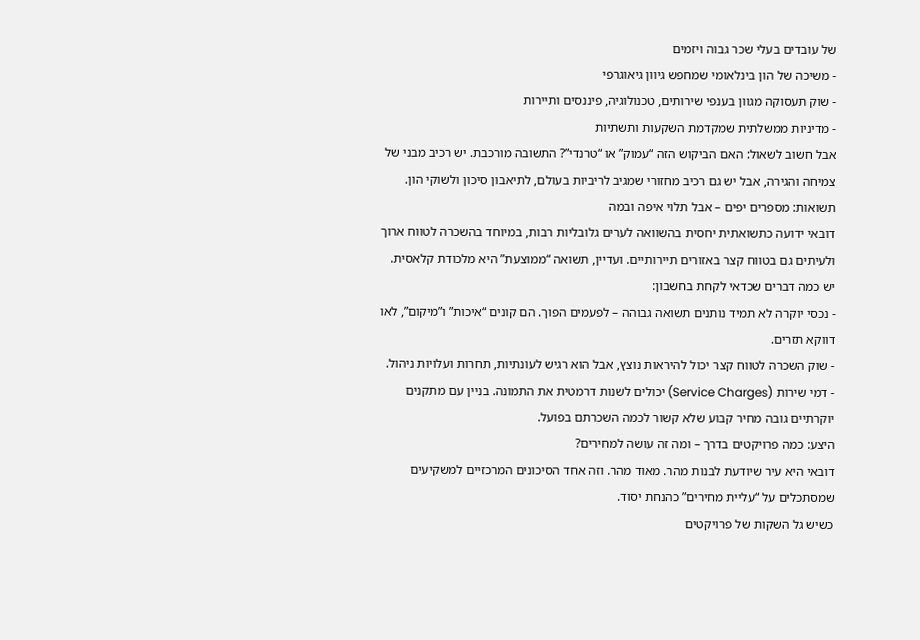של עובדים בעלי שכר גבוה ויזמים
- משיכה של הון בינלאומי שמחפש גיוון גיאוגרפי
- שוק תעסוקה מגוון בענפי שירותים, טכנולוגיה, פיננסים ותיירות
- מדיניות ממשלתית שמקדמת השקעות ותשתיות
אבל חשוב לשאול: האם הביקוש הזה “עמוק” או “טרנדי”? התשובה מורכבת. יש רכיב מבני של צמיחה והגירה, אבל יש גם רכיב מחזורי שמגיב לריביות בעולם, לתיאבון סיכון ולשוקי הון.
תשואות: מספרים יפים – אבל תלוי איפה ובמה
דובאי ידועה כתשואתית יחסית בהשוואה לערים גלובליות רבות, במיוחד בהשכרה לטווח ארוך ולעיתים גם בטווח קצר באזורים תיירותיים. ועדיין, תשואה “ממוצעת” היא מלכודת קלאסית.
יש כמה דברים שכדאי לקחת בחשבון:
- נכסי יוקרה לא תמיד נותנים תשואה גבוהה – לפעמים הפוך. הם קונים “איכות” ו”מיקום”, לאו דווקא תזרים.
- שוק השכרה לטווח קצר יכול להיראות נוצץ, אבל הוא רגיש לעונתיות, תחרות ועלויות ניהול.
- דמי שירות (Service Charges) יכולים לשנות דרמטית את התמונה. בניין עם מתקנים יוקרתיים גובה מחיר קבוע שלא קשור לכמה השכרתם בפועל.
היצע: כמה פרויקטים בדרך – ומה זה עושה למחירים?
דובאי היא עיר שיודעת לבנות מהר. מאוד מהר. וזה אחד הסיכונים המרכזיים למשקיעים שמסתכלים על “עליית מחירים” כהנחת יסוד.
כשיש גל השקות של פרויקטים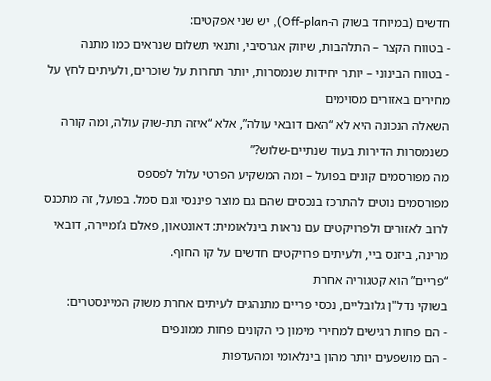חדשים (במיוחד בשוק ה-Off-plan), יש שני אפקטים:
- בטווח הקצר – התלהבות, שיווק אגרסיבי, ותנאי תשלום שנראים כמו מתנה
- בטווח הבינוני – יותר יחידות שנמסרות, יותר תחרות על שוכרים, ולעיתים לחץ על מחירים באזורים מסוימים
השאלה הנכונה היא לא “האם דובאי עולה”, אלא “איזה תת-שוק עולה, ומה קורה כשנמסרות הדירות בעוד שנתיים-שלוש?”
מה מפורסמים קונים בפועל – ומה המשקיע הפרטי עלול לפספס
מפורסמים נוטים להתרכז בנכסים שהם גם מוצר פיננסי וגם סמל. בפועל, זה מתכנס לרוב לאזורים ולפרויקטים עם נראות בינלאומית: דאונטאון, פאלם ג’ומיירה, דובאי מרינה, ביזנס ביי, ולעיתים פרויקטים חדשים על קו החוף.
“פריים” הוא קטגוריה אחרת
בשוקי נדל"ן גלובליים, נכסי פריים מתנהגים לעיתים אחרת משוק המיינסטרים:
- הם פחות רגישים למחירי מימון כי הקונים פחות ממונפים
- הם מושפעים יותר מהון בינלאומי ומהעדפות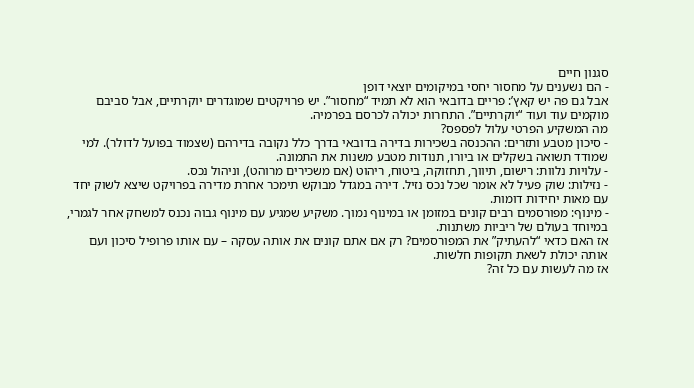סגנון חיים
- הם נשענים על מחסור יחסי במיקומים יוצאי דופן
אבל גם פה יש קאץ’: פריים בדובאי הוא לא תמיד “מחסור”. יש פרויקטים שמוגדרים יוקרתיים, אבל סביבם מוקמים עוד ועוד “יוקרתיים”. התחרות יכולה לכרסם בפרמיה.
מה המשקיע הפרטי עלול לפספס?
- סיכון מטבע ותזרים: ההכנסה בשכירות בדירה בדובאי בדרך כלל נקובה בדירהם (שצמוד בפועל לדולר). למי שמודד תשואה בשקלים או ביורו, תנודות מטבע משנות את התמונה.
- עלויות נלוות: רישום, תיווך, תחזוקה, ביטוח, ריהוט (אם משכירים מרוהט), וניהול נכס.
- נזילות: שוק פעיל לא אומר שכל נכס נזיל. דירה במגדל מבוקש תימכר אחרת מדירה בפרויקט שיצא לשוק יחד עם מאות יחידות דומות.
- מינוף: מפורסמים רבים קונים במזומן או במינוף נמוך. משקיע שמגיע עם מינוף גבוה נכנס למשחק אחר לגמרי, במיוחד בעולם של ריביות משתנות.
אז האם כדאי “להעתיק” את המפורסמים? רק אם אתם קונים את אותה עסקה – עם אותו פרופיל סיכון ועם אותה יכולת לשאת תקופות חלשות.
אז מה לעשות עם כל זה?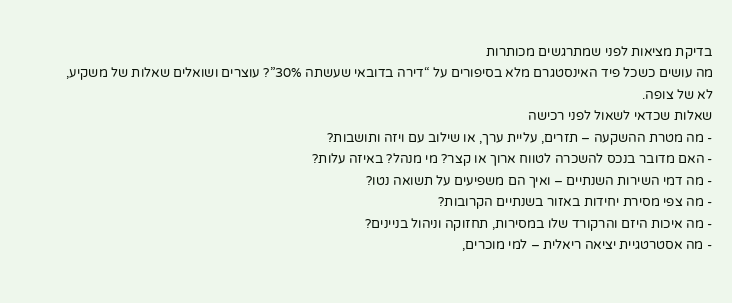בדיקת מציאות לפני שמתרגשים מכותרות
מה עושים כשכל פיד האינסטגרם מלא בסיפורים על “דירה בדובאי שעשתה 30%”? עוצרים ושואלים שאלות של משקיע, לא של צופה.
שאלות שכדאי לשאול לפני רכישה
- מה מטרת ההשקעה – תזרים, עליית ערך, או שילוב עם ויזה ותושבות?
- האם מדובר בנכס להשכרה לטווח ארוך או קצר? מי מנהל? באיזה עלות?
- מה דמי השירות השנתיים – ואיך הם משפיעים על תשואה נטו?
- מה צפי מסירת יחידות באזור בשנתיים הקרובות?
- מה איכות היזם והרקורד שלו במסירות, תחזוקה וניהול בניינים?
- מה אסטרטגיית יציאה ריאלית – למי מוכרים,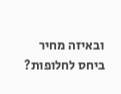ובאיזה מחיר ביחס לחלופות?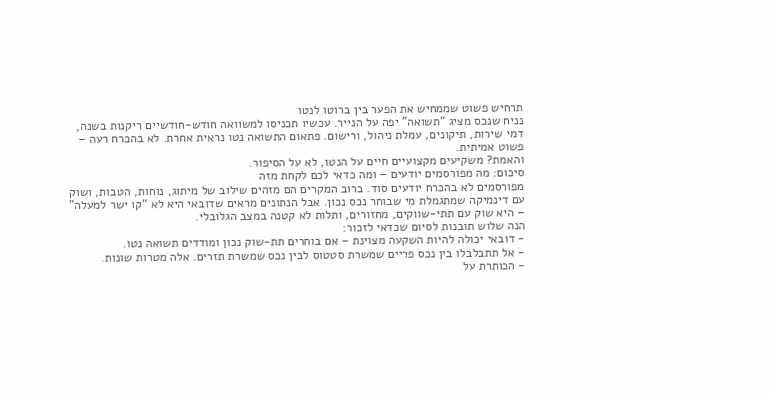תרחיש פשוט שממחיש את הפער בין ברוטו לנטו
נניח שנכס מציג “תשואה” יפה על הנייר. עכשיו תכניסו למשוואה חודש-חודשיים ריקנות בשנה, דמי שירות, תיקונים, עמלת ניהול, ורישום. פתאום התשואה נטו נראית אחרת. לא בהכרח רעה – פשוט אמיתית.
והאמת? משקיעים מקצועיים חיים על הנטו, לא על הסיפור.
סיכום: מה מפורסמים יודעים – ומה כדאי לכם לקחת מזה
מפורסמים לא בהכרח יודעים סוד. ברוב המקרים הם מזהים שילוב של מיתוג, נוחות, הטבות, ושוק עם דינמיקה שמתגמלת מי שבוחר נכס נכון. אבל הנתונים מראים שדובאי היא לא “קו ישר למעלה” – היא שוק עם תתי-שווקים, מחזורים, ותלות לא קטנה במצב הגלובלי.
הנה שלוש תובנות לסיום שכדאי לזכור:
- דובאי יכולה להיות השקעה מצוינת – אם בוחרים תת-שוק נכון ומודדים תשואה נטו.
- אל תתבלבלו בין נכס פריים שמשרת סטטוס לבין נכס שמשרת תזרים. אלה מטרות שונות.
- הכותרת על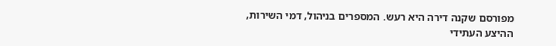מפורסם שקנה דירה היא רעש. המספרים בניהול, דמי השירות, ההיצע העתידי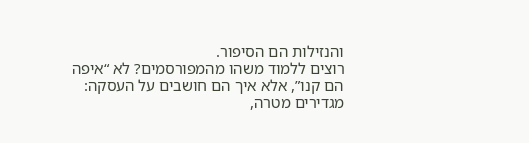והנזילות הם הסיפור.
רוצים ללמוד משהו מהמפורסמים? לא “איפה הם קנו”, אלא איך הם חושבים על העסקה: מגדירים מטרה,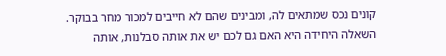קונים נכס שמתאים לה, ומבינים שהם לא חייבים למכור מחר בבוקר. השאלה היחידה היא האם גם לכם יש את אותה סבלנות, אותה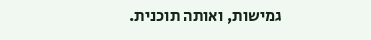גמישות, ואותה תוכנית.